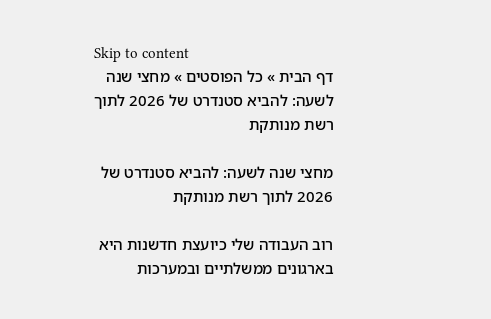Skip to content
דף הבית » כל הפוסטים » מחצי שנה לשעה: להביא סטנדרט של 2026 לתוך רשת מנותקת

מחצי שנה לשעה: להביא סטנדרט של 2026 לתוך רשת מנותקת

רוב העבודה שלי כיועצת חדשנות היא בארגונים ממשלתיים ובמערכות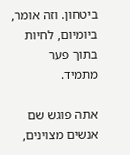ביטחון. וזה אומר, ביומיום, לחיות בתוך פער מתמיד.

אתה פוגש שם אנשים מצוינים,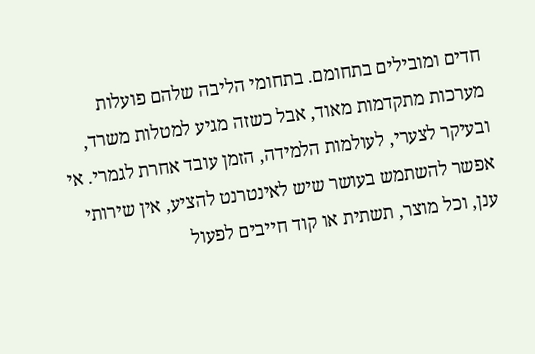חדים ומובילים בתחומם. בתחומי הליבה שלהם פועלות מערכות מתקדמות מאוד, אבל כשזה מגיע למטלות משרד, ובעיקר לצערי, לעולמות הלמידה, הזמן עובד אחרת לגמרי. אי אפשר להשתמש בעושר שיש לאינטרנט להציע, אין שירותי ענן, וכל מוצר, תשתית או קוד חייבים לפעול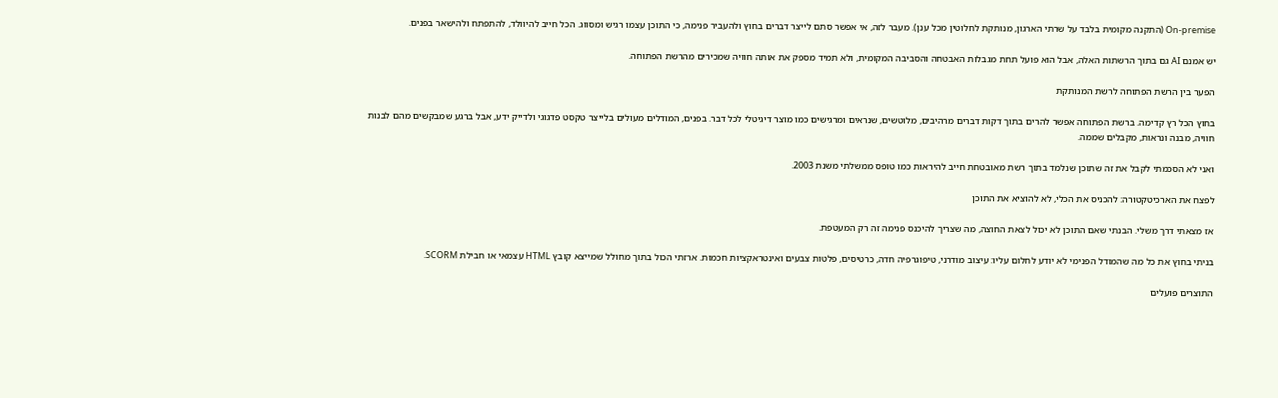On-premise (התקנה מקומית בלבד על שרתי הארגון, מנותקת לחלוטין מכל ענן). מעבר לזה, אי אפשר סתם לייצר דברים בחוץ ולהעביר פנימה, כי התוכן עצמו רגיש ומסווג. הכל חייב להיוולד, להתפתח ולהישאר בפנים.

יש אמנם AI גם בתוך הרשתות האלה, אבל הוא פועל תחת מגבלות האבטחה והסביבה המקומית, ולא תמיד מספק את אותה חוויה שמכירים מהרשת הפתוחה.

הפער בין הרשת הפתוחה לרשת המנותקת

בחוץ הכל רץ קדימה. ברשת הפתוחה אפשר להרים בתוך דקות דברים מרהיבים, מלוטשים, שנראים ומרגישים כמו מוצר דיגיטלי לכל דבר. בפנים, המודלים מעולים בלייצר טקסט פדגוגי ולדייק ידע, אבל ברגע שמבקשים מהם לבנות חוויה, מבנה ונראות, מקבלים שממה.

ואני לא הסכמתי לקבל את זה שתוכן שנלמד בתוך רשת מאובטחת חייב להיראות כמו טופס ממשלתי משנת 2003.

לפצח את הארכיטקטורה: להכניס את הכלי, לא להוציא את התוכן

אז מצאתי דרך משלי. הבנתי שאם התוכן לא יכול לצאת החוצה, מה שצריך להיכנס פנימה זה רק המעטפת.

בניתי בחוץ את כל מה שהמודל הפנימי לא יודע לחלום עליו: עיצוב מודרני, טיפוגרפיה חדה, כרטיסים, פלטות צבעים ואינטראקציות חכמות. ארזתי הכול בתוך מחולל שמייצא קובץ HTML עצמאי או חבילת SCORM.

התוצרים פועלים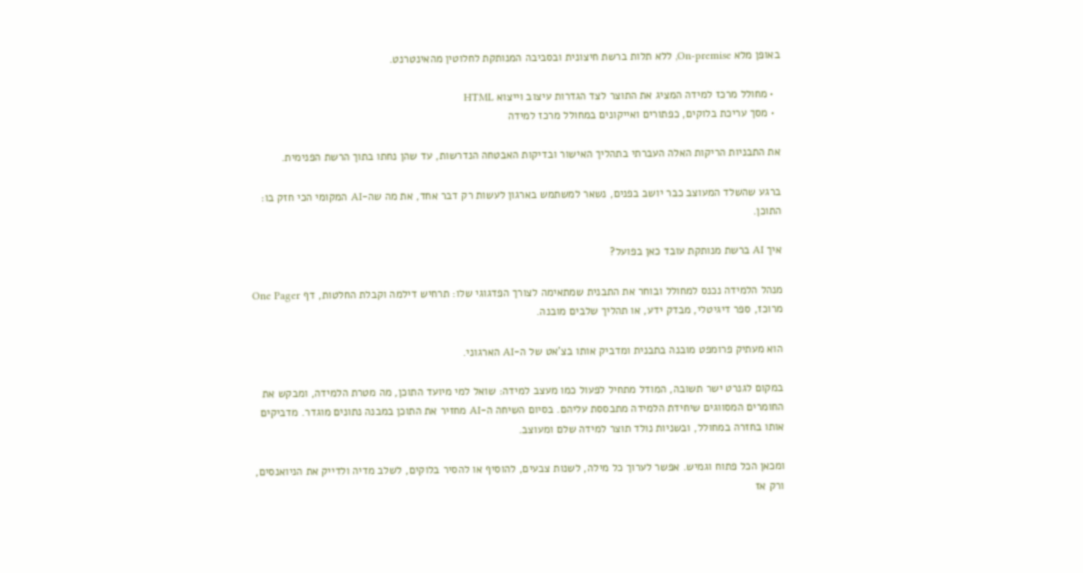באופן מלא On-premise, ללא תלות ברשת חיצונית ובסביבה המנותקת לחלוטין מהאינטרנט.

  • מחולל מרכז למידה המציג את התוצר לצד הגדרות עיצוב וייצוא HTML
  • מסך עריכת בלוקים, כפתורים ואייקונים במחולל מרכז למידה

את התבניות הריקות האלה העברתי בתהליך האישור ובדיקות האבטחה הנדרשות, עד שהן נחתו בתוך הרשת הפנימית.

ברגע שהשלד המעוצב כבר יושב בפנים, נשאר למשתמש בארגון לעשות רק דבר אחד, את מה שה-AI המקומי הכי חזק בו: התוכן.

איך AI ברשת מנותקת עובד כאן בפועל?

מנהל הלמידה נכנס למחולל ובוחר את התבנית שמתאימה לצורך הפדגוגי שלו: תרחיש דילמה וקבלת החלטות, דף One Pager מרוכז, ספר דיגיטלי, מבדק ידע, או תהליך שלבים מובנה.

הוא מעתיק פרומפט מובנה בתבנית ומדביק אותו בצ'אט של ה-AI הארגוני.

במקום לגנרט ישר תשובה, המודל מתחיל לפעול כמו מעצב למידה: שואל למי מיועד התוכן, מה מטרת הלמידה, ומבקש את החומרים המסווגים שיחידת הלמידה מתבססת עליהם. בסיום השיחה ה-AI מחזיר את התוכן במבנה נתונים מוגדר. מדביקים אותו בחזרה במחולל, ובשניות נולד תוצר למידה שלם ומעוצב.

ומכאן הכל פתוח וגמיש. אפשר לערוך כל מילה, לשנות צבעים, להוסיף או להסיר בלוקים, לשלב מדיה ולדייק את הניואנסים, ורק אז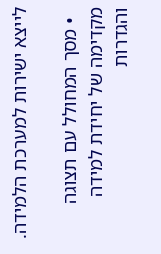לייצא ישירות למערכת הלמידה.

  • מסך המחולל עם תצוגה מקדימה של יחידת למידה והגדרות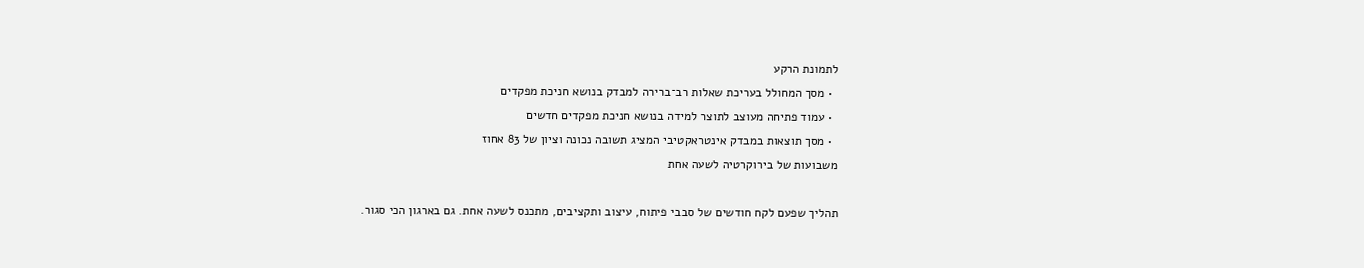לתמונת הרקע
  • מסך המחולל בעריכת שאלות רב־ברירה למבדק בנושא חניכת מפקדים
  • עמוד פתיחה מעוצב לתוצר למידה בנושא חניכת מפקדים חדשים
  • מסך תוצאות במבדק אינטראקטיבי המציג תשובה נכונה וציון של 83 אחוז
משבועות של בירוקרטיה לשעה אחת

תהליך שפעם לקח חודשים של סבבי פיתוח, עיצוב ותקציבים, מתכנס לשעה אחת. גם בארגון הכי סגור.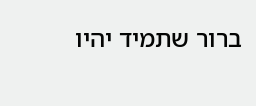ברור שתמיד יהיו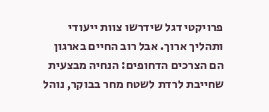פרויקטי דגל שידרשו צוות ייעודי ותהליך ארוך. אבל רוב החיים בארגון הם הצרכים הדחופים: הנחיה מבצעית שחייבת לרדת לשטח מחר בבוקר, נוהל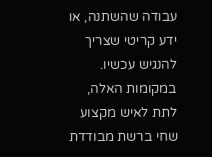עבודה שהשתנה, או ידע קריטי שצריך להנגיש עכשיו. במקומות האלה, לתת לאיש מקצוע שחי ברשת מבודדת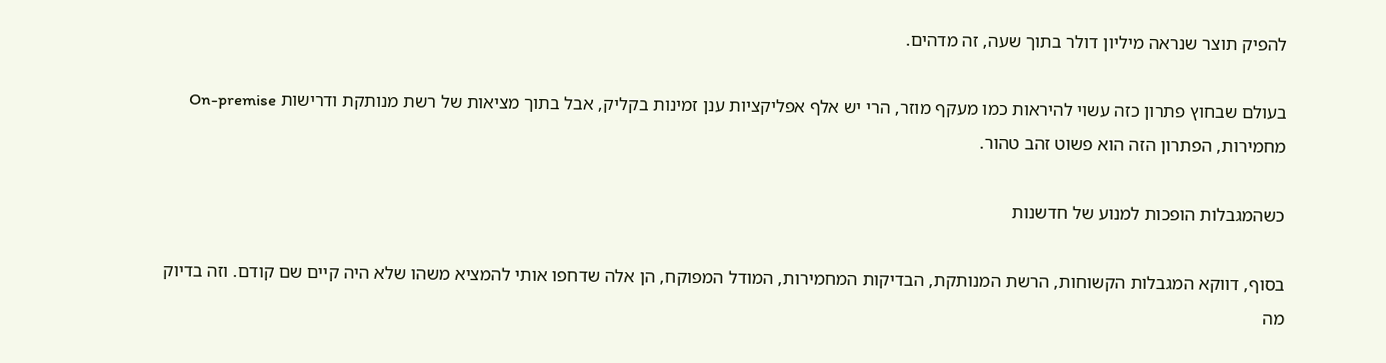להפיק תוצר שנראה מיליון דולר בתוך שעה, זה מדהים.

בעולם שבחוץ פתרון כזה עשוי להיראות כמו מעקף מוזר, הרי יש אלף אפליקציות ענן זמינות בקליק, אבל בתוך מציאות של רשת מנותקת ודרישות On-premise מחמירות, הפתרון הזה הוא פשוט זהב טהור.

כשהמגבלות הופכות למנוע של חדשנות

בסוף, דווקא המגבלות הקשוחות, הרשת המנותקת, הבדיקות המחמירות, המודל המפוקח, הן אלה שדחפו אותי להמציא משהו שלא היה קיים שם קודם. וזה בדיוק מה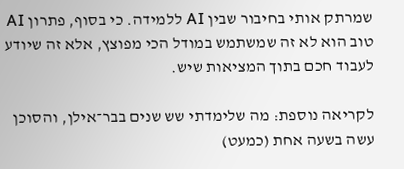שמרתק אותי בחיבור שבין AI ללמידה. כי בסוף, פתרון AI טוב הוא לא זה שמשתמש במודל הכי מפוצץ, אלא זה שיודע לעבוד חכם בתוך המציאות שיש.

לקריאה נוספת: מה שלימדתי שש שנים בבר־אילן, והסוכן עשה בשעה אחת (כמעט)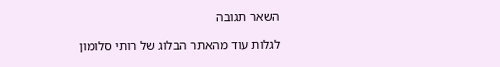השאר תגובה

לגלות עוד מהאתר הבלוג של רותי סלומון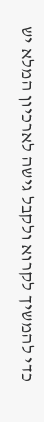כדי להמשיך לקרוא ולקבל גישה לארכיון המלא יש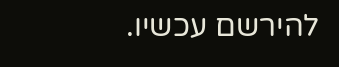להירשם עכשיו.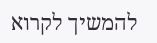להמשיך לקרוא